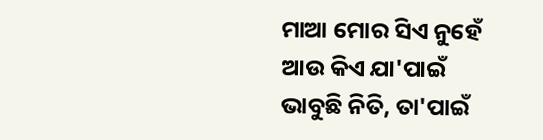ମାଆ ମୋର ସିଏ ନୁହେଁ ଆଉ କିଏ ଯା'ପାଇଁ ଭାବୁଛି ନିତି, ତା'ପାଇଁ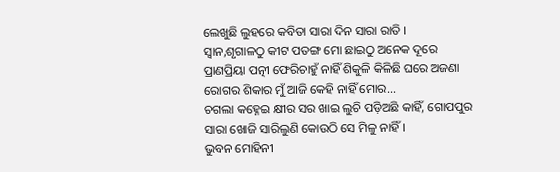ଲେଖୁଛି ଲୁହରେ କବିତା ସାରା ଦିନ ସାରା ରାତି ।
ସ୍ୱାନ,ଶୃଗାଳଠୁ କୀଟ ପତଙ୍ଗ ମୋ ଛାଇଠୁ ଅନେକ ଦୂରେ ପ୍ରାଣପ୍ରିୟା ପତ୍ନୀ ଫେରିଚାହୁଁ ନାହିଁ ଶିକୁଳି କିଳିଛି ଘରେ ଅଜଣା ରୋଗର ଶିକାର ମୁଁ ଆଜି କେହି ନାହିଁ ମୋର...
ଚଗଲା କହ୍ନେଇ କ୍ଷୀର ସର ଖାଇ ଲୁଚି ପଡ଼ିଅଛି କାହିଁ, ଗୋପପୁର ସାରା ଖୋଜି ସାରିଲୁଣି କୋଉଠି ସେ ମିଳୁ ନାହିଁ ।
ଭୁବନ ମୋହିନୀ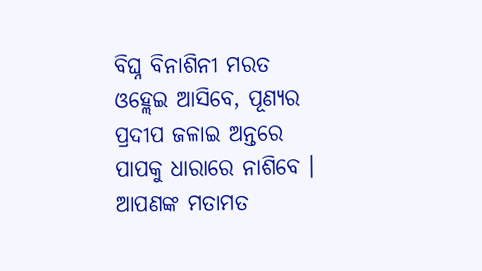ବିଘ୍ନ ବିନାଶିନୀ ମରତ ଓହ୍ଲେଇ ଆସିବେ, ପୂଣ୍ୟର ପ୍ରଦୀପ ଜଳାଇ ଅନ୍ତରେ ପାପକୁ ଧାରାରେ ନାଶିବେ ।
ଆପଣଙ୍କ ମତାମତ